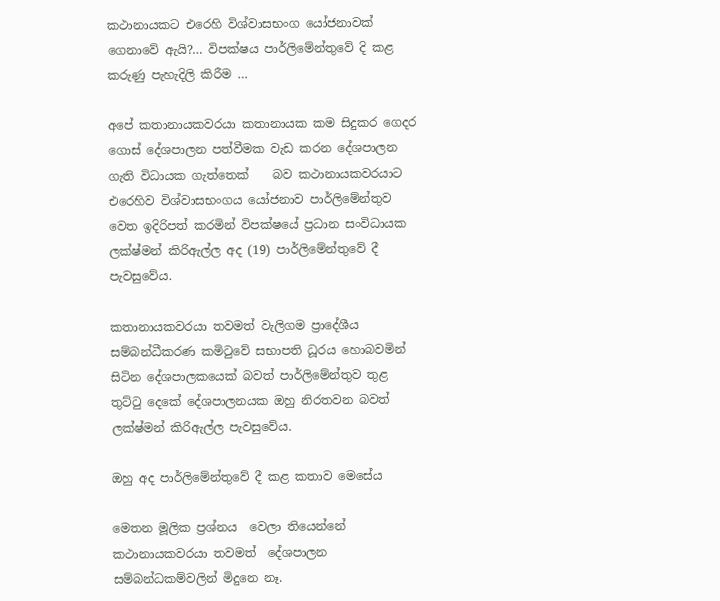කථානායකට එරෙහි විශ්වාසභංග යෝජනාවක් ගෙනාවේ ඇයි?… විපක්ෂය පාර්ලිමේන්තුවේ දි කළ කරුණු පැහැදිලි කිරීම …

අපේ කතානායකවරයා කතානායක කම සිදුකර ගෙදර ගොස් දේශපාලන පත්වීමක වැඩ කරන දේශපාලන ගැති විධායක ගැත්තෙක්    බව කථානායකවරයාට එරෙහිව විශ්වාසභංගය යෝජනාව පාර්ලිමේන්තුව වෙත ඉදිරිපත් කරමින් විපක්ෂයේ ප්‍රධාන සංවිධායක ලක්ෂ්මන් කිරිඇල්ල අද (19) පාර්ලිමේන්තුවේ දී පැවසුවේය.

කතානායකවරයා තවමත් වැලිගම ප්‍රාදේශීය සම්බන්ධීකරණ කමිටුවේ සභාපති ධූරය හොබවමින් සිටින දේශපාලකයෙක් බවත් පාර්ලිමේන්තුව තුළ තුට්ටු දෙකේ දේශපාලනයක ඔහු නිරතවන බවත් ලක්ෂ්මන් කිරිඇල්ල පැවසුවේය.

ඔහු අද පාර්ලිමේන්තුවේ දී කළ කතාව මෙසේය

මෙතන මූලික ප්‍රශ්නය  වෙලා තියෙන්නේ කථානායකවරයා තවමත්  දේශපාලන සම්බන්ධකම්වලින් මිදුනෙ නෑ.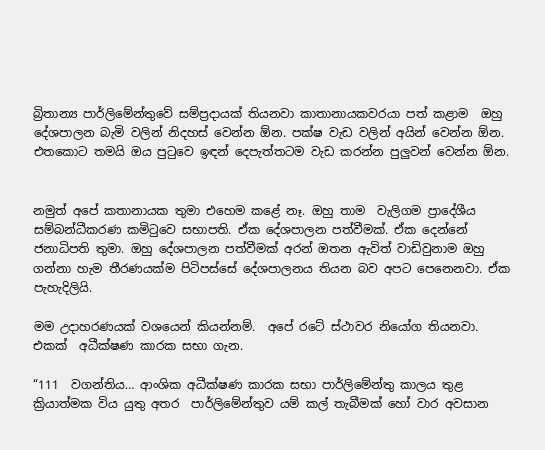බ්‍රිතාන්‍ය පාර්ලිමේන්තුවේ සම්ප්‍රදායක් තියනවා කාතානායකවරයා පත් කළාම  ඔහු දේශපාලන බැමි වලින් නිදහස් වෙන්න ඕන. පක්ෂ වැඩ වලින් අයින් වෙන්න ඕන. එතකොට තමයි ඔය පුටුවෙ ඉඳන් දෙපැත්තටම වැඩ කරන්න පුලුවන් වෙන්න ඕන.


නමුත් අපේ කතානායක තුමා එහෙම කළේ නෑ. ඔහු තාම  වැලිගම ප්‍රාදේශීය  සම්බන්ධීකරණ කමිටුවෙ සභාපති. ඒක දේශපාලන පත්වීමක්. ඒක දෙන්නේ ජනාධිපති තුමා. ඔහු දේශපාලන පත්වීමක් අරන් ඔතන ඇවිත් වාඩිවුනාම ඔහු ගන්නා හැම තීරණයක්ම පිටිපස්සේ දේශපාලනය තියන බව අපට පෙනෙනවා. ඒක පැහැදිලියි.

මම උදාහරණයක් වශයෙන් කියන්නම්.  අපේ රටේ ස්ථාවර නියෝග තියනවා.  එකක්  අධීක්ෂණ කාරක සභා ගැන.

“111  වගන්තිය… ආංශික අධීක්ෂණ කාරක සභා පාර්ලිමේන්තු කාලය තුළ   ක්‍රියාත්මක විය යුතු අතර  පාර්ලිමේන්තුව යම් කල් තැබීමක් හෝ වාර අවසාන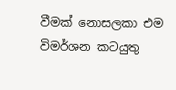වීමක් නොසලකා එම විමර්ශන කටයුතු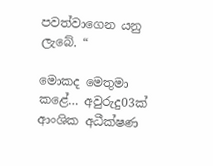පවත්වාගෙන යනු ලැබේ. “

මොකද මෙතුමා කළේ… අවුරුදු03ක් ආංශික අධීක්ෂණ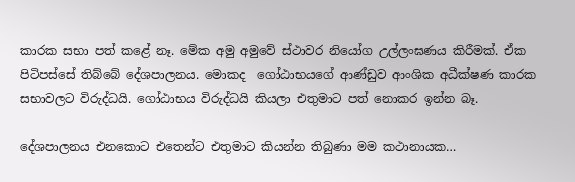කාරක සභා පත් කළේ නෑ. මේක අමු අමුවේ ස්ථාවර නියෝග උල්ලංඝණය කිරීමක්. ඒක පිටිපස්සේ තිබ්බේ දේශපාලනය. මොකද  ගෝඨාභයගේ ආණ්ඩුව ආංශික අධීක්ෂණ කාරක සභාවලට විරුද්ධයි. ගෝඨාභය විරුද්ධයි කියලා එතුමාට පත් නොකර ඉන්න බෑ.

දේශපාලනය එනකොට එතෙන්ට එතුමාට කියන්න තිබුණා මම කථානායක…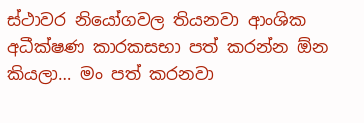ස්ථාවර නියෝගවල තියනවා ආංශික අධීක්ෂණ කාරකසභා පත් කරන්න ඕන කියලා… මං පත් කරනවා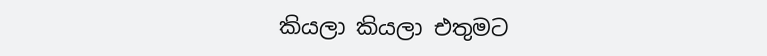කියලා කියලා එතුමට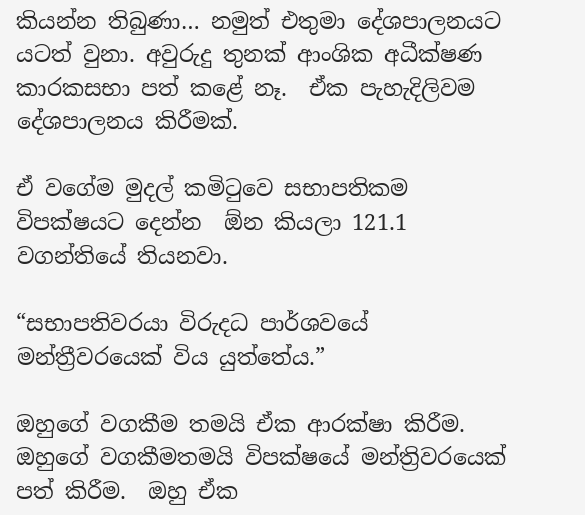කියන්න තිබුණා… නමුත් එතුමා දේශපාලනයට  යටත් වුනා. අවුරුදු තුනක් ආංශික අධීක්ෂණ කාරකසභා පත් කළේ නෑ.  ඒක පැහැදිලිවම දේශපාලනය කිරීමක්.

ඒ වගේම මුදල් කමිටුවෙ සභාපතිකම විපක්ෂයට දෙන්න  ඕන කියලා 121.1  වගන්තියේ තියනවා.

“සභාපතිවරයා විරුදධ පාර්ශවයේ මන්ත්‍රීවරයෙක් විය යුත්තේය.”

ඔහුගේ වගකීම තමයි ඒක ආරක්ෂා කිරීම. ඔහුගේ වගකීමතමයි විපක්ෂයේ මන්ත්‍රිවරයෙක් පත් කිරීම.  ඔහු ඒක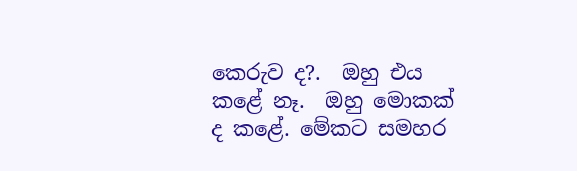කෙරුව ද?.  ඔහු එය කළේ නෑ.  ඔහු මොකක් ද කළේ. මේකට සමහර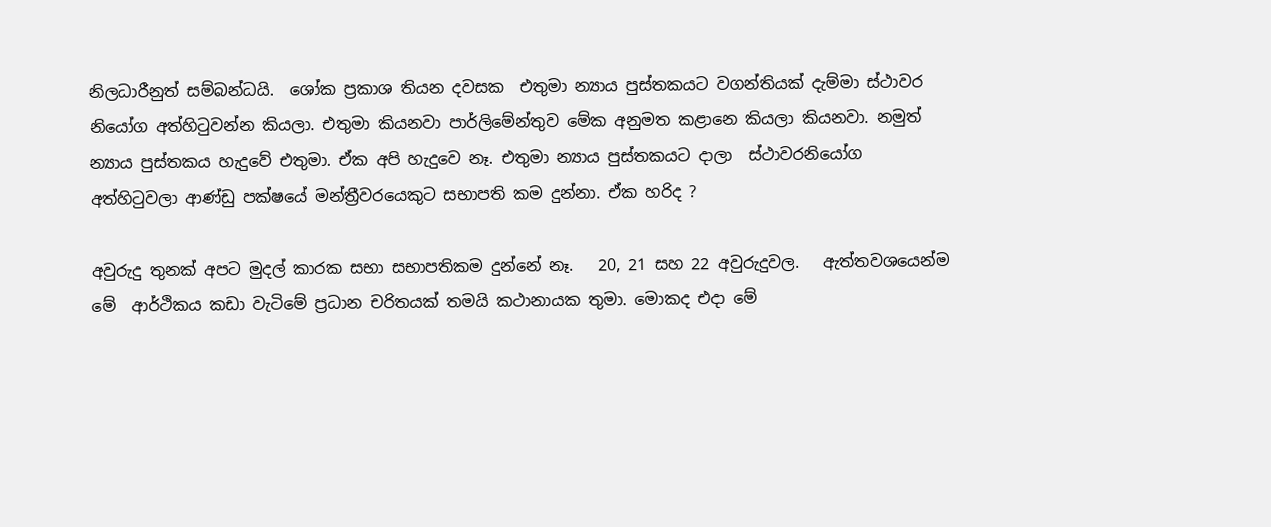නිලධාරීනුත් සම්බන්ධයි.  ශෝක ප්‍රකාශ තියන දවසක  එතුමා න්‍යාය පුස්තකයට වගන්තියක් දැම්මා ස්ථාවර නියෝග අත්හිටුවන්න කියලා. එතුමා කියනවා පාර්ලිමේන්තුව මේක අනුමත කළානෙ කියලා කියනවා. නමුත්  න්‍යාය පුස්තකය හැදුවේ එතුමා. ඒක අපි හැදුවෙ නෑ. එතුමා න්‍යාය පුස්තකයට දාලා  ස්ථාවරනියෝග අත්හිටුවලා ආණ්ඩු පක්ෂයේ මන්ත්‍රීවරයෙකුට සභාපති කම දුන්නා. ඒක හරිද ?

අවුරුදු තුනක් අපට මුදල් කාරක සභා සභාපතිකම දුන්නේ නෑ.   20, 21 සහ 22 අවුරුදුවල.   ඇත්තවශයෙන්ම මේ  ආර්ථිකය කඩා වැටිමේ ප්‍රධාන චරිතයක් තමයි කථානායක තුමා. මොකද එදා මේ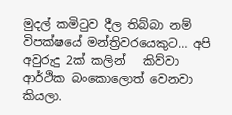මුදල් කමිටුව දීල තිබ්බා නම් විපක්ෂයේ මන්ත්‍රිවරයෙකුට… අපි  අවුරුදු 2ක් කලින්   කිව්වා ආර්ථික බංකොලොත් වෙනවා කියලා.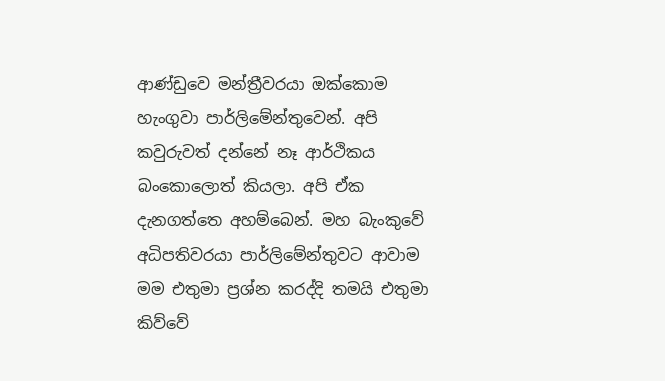ආණ්ඩුවෙ මන්ත්‍රීවරයා ඔක්කොම හැංගුවා පාර්ලිමේන්තුවෙන්. අපි කවුරුවත් දන්නේ නෑ ආර්ථිකය බංකොලොත් කියලා. අපි ඒක දැනගත්තෙ අහම්බෙන්. මහ බැංකුවේ අධිපතිවරයා පාර්ලිමේන්තුවට ආවාම මම එතුමා ප්‍රශ්න කරද්දි තමයි එතුමා කිව්වේ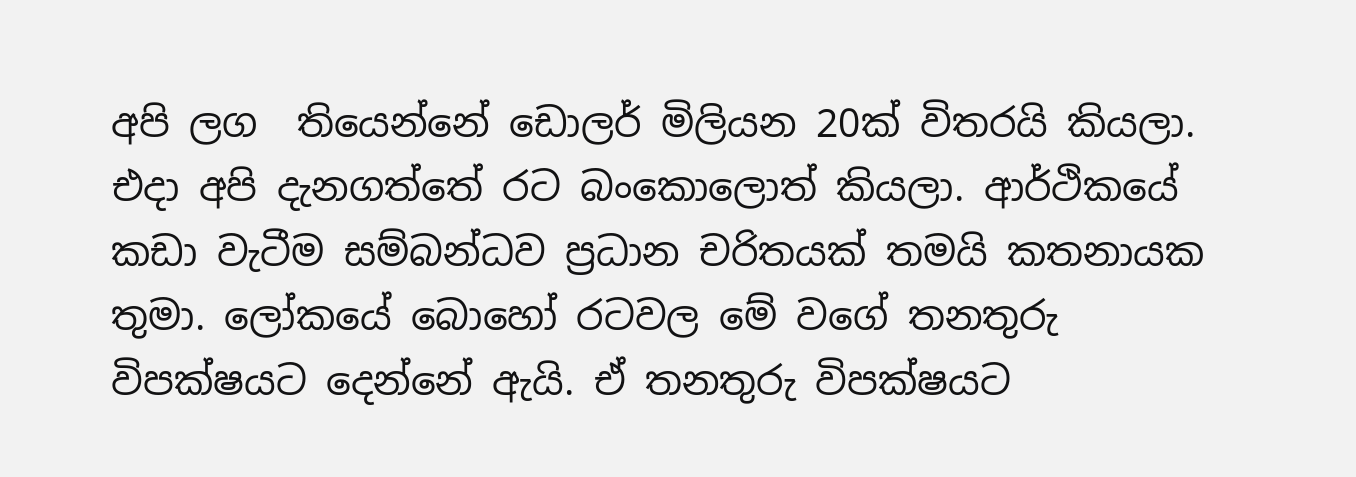අපි ලග  තියෙන්නේ ඩොලර් මිලියන 20ක් විතරයි කියලා. එදා අපි දැනගත්තේ රට බංකොලොත් කියලා. ආර්ථිකයේ කඩා වැටීම සම්බන්ධව ප්‍රධාන චරිතයක් තමයි කතනායක තුමා. ලෝකයේ බොහෝ රටවල මේ වගේ තනතුරු විපක්ෂයට දෙන්නේ ඇයි. ඒ තනතුරු විපක්ෂයට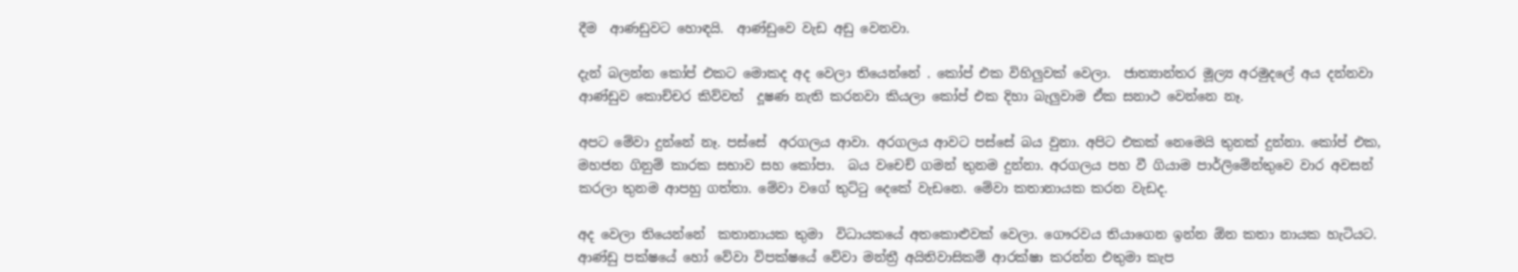දීම  ආණඩුවට හොඳයි.  ආණ්ඩුවෙ වැඩ අඩු වෙනවා.

දැන් බලන්න කෝප් එකට මොකද අද වෙලා තියෙන්නේ . කෝප් එක විහිලුවක් වෙලා.  ජාත්‍යාන්තර මූල්‍ය අරමුදලේ අය දන්නවා ආණ්ඩුව කොච්චර කිව්වත්  දූෂණ නැති කරනවා කියලා කෝප් එක දිහා බැලුවාම ඒක සනාථ වෙන්නෙ නෑ.

අපට මේවා දුන්නේ නෑ. පස්සේ  අරගලය ආවා. අරගලය ආවට පස්සේ බය වුනා. අපිට එකක් නෙමෙයි තුනක් දුන්නා. කෝප් එක, මහජන ගිනුම් කාරක සභාව සහ කෝපා.  බය වචෙච් ගමන් තුනම දුන්නා. අරගලය පහ වී ගියාම පාර්ලිමේන්තුවෙ වාර අවසන් කරලා තුනම ආපහු ගත්තා. මේවා වගේ තුට්ටු දෙකේ වැඩනෙ. මේවා කතානායක කරන වැඩද.

අද වෙලා තියෙන්නේ  කතානායක තුමා  විධායකයේ අතකොළුවක් වෙලා. ගෞරවය තියාගෙන ඉන්න ඕන කතා නායක හැටියට. ආණ්ඩු පක්ෂයේ හෝ වේවා විපක්ෂයේ වේවා මන්ත්‍රී අයිතිවාසිකම් ආරක්ෂා කරන්න එතුමා කැප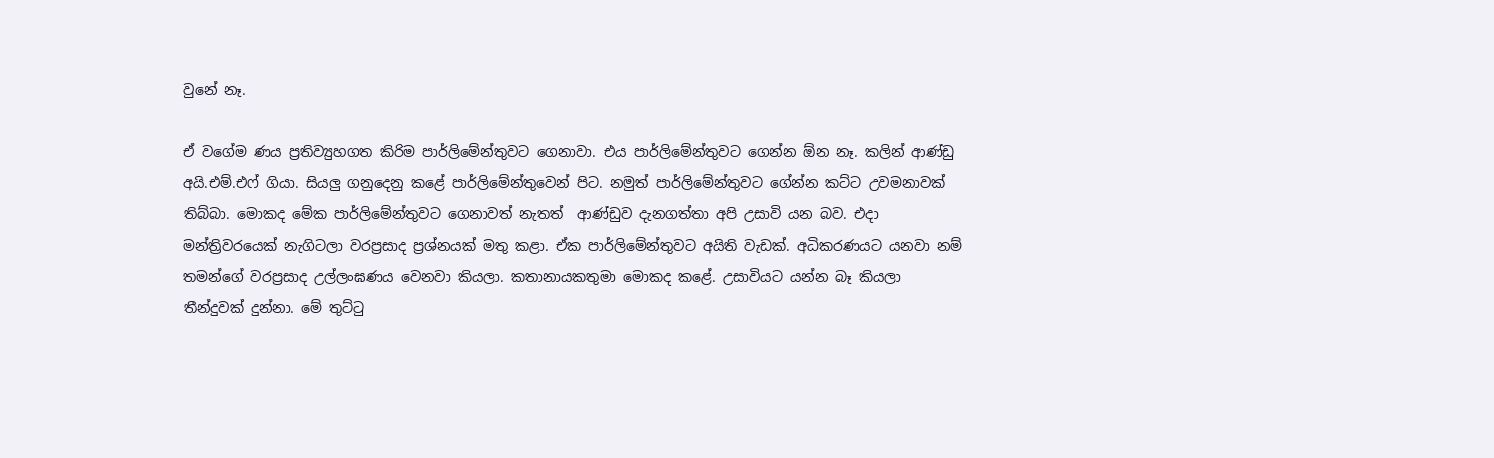වුනේ නෑ.

ඒ වගේම ණය ප්‍රතිව්‍යුහගත කිරිම පාර්ලිමේන්තුවට ගෙනාවා. එය පාර්ලිමේන්තුවට ගෙන්න ඕන නෑ. කලින් ආණ්ඩු අයි.එම්.එෆ් ගියා. සියලු ගනුදෙනු කළේ පාර්ලිමේන්තුවෙන් පිට. නමුත් පාර්ලිමේන්තුවට ගේන්න කට්ට උවමනාවක් තිබ්බා. මොකද මේක පාර්ලිමේන්තුවට ගෙනාවත් නැතත්  ආණ්ඩුව දැනගත්තා අපි උසාවි යන බව. එදා මන්ත්‍රිවරයෙක් නැගිටලා වරප්‍රසාද ප්‍රශ්නයක් මතු කළා. ඒක පාර්ලිමේන්තුවට අයිති වැඩක්. අධිකරණයට යනවා නම් තමන්ගේ වරප්‍රසාද උල්ලංඝණය වෙනවා කියලා. කතානායකතුමා මොකද කළේ. උසාවියට යන්න බෑ කියලා තීන්දුවක් දුන්නා. මේ තුට්ටු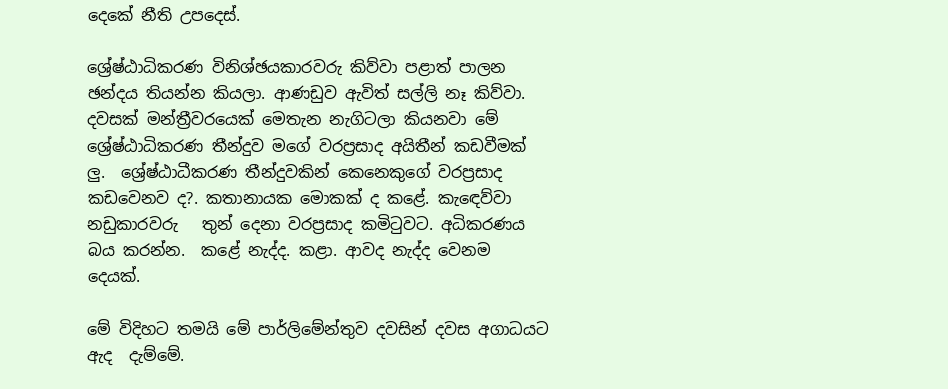දෙකේ නීති උපදෙස්.

ශ්‍රේෂ්ඨාධිකරණ විනිශ්ඡයකාරවරු කිව්වා පළාත් පාලන ඡන්දය තියන්න කියලා. ආණඩුව ඇවිත් සල්ලි නෑ කිව්වා. දවසක් මන්ත්‍රීවරයෙක් මෙතැන නැගිටලා කියනවා මේ ශ්‍රේෂ්ඨාධිකරණ තීන්දුව මගේ වරප්‍රසාද අයිතීන් කඩවීමක් ලු.  ශ්‍රේෂ්ඨාධීකරණ තීන්දුවකින් කෙනෙකුගේ වරප්‍රසාද කඩවෙනව ද?. කතානායක මොකක් ද කළේ. කැඳෙව්වා නඩුකාරවරු   තුන් දෙනා වරප්‍රසාද කමිටුවට. අධිකරණය බය කරන්න.  කළේ නැද්ද. කළා. ආවද නැද්ද වෙනම දෙයක්.

මේ විදිහට තමයි මේ පාර්ලිමේන්තුව දවසින් දවස අගාධයට ඇද  දැම්මේ.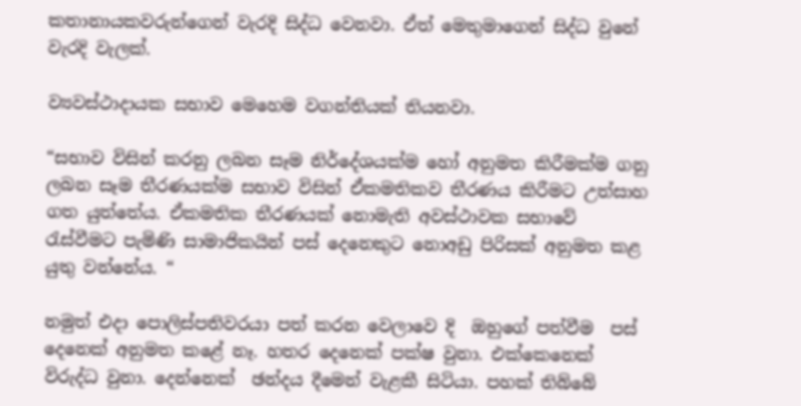කතානායකවරුන්ගෙන් වැරදි සිද්ධ වෙනවා. ඒත් මෙතුමාගෙන් සිද්ධ වුනේ වැරදි වැලක්.

ව්‍යවස්ථාදායක සභාව මෙහෙම වගන්තියක් තියනවා.

“සභාව විසින් කරනු ලබන සෑම නිර්දේශයක්ම හෝ අනුමත කිරීමක්ම ගනු ලබන සෑම තීරණයක්ම සභාව විසින් ඒකමතිකව තීරණය කිරීමට උත්සාහ ගත යුත්තේය. ඒකමතික තීරණයක් නොමැති අවස්ථාවක සභාවේ රැස්වීමට පැමිණි සාමාජිකයින් පස් දෙනෙකුට නොඅඩු පිරිසක් අනුමත කළ යුතු වන්නේය. “

නමුත් එදා පොලිස්පතිවරයා පත් කරන වෙලාවෙ දි  ඔහුගේ පත්වීම  පස් දෙනෙක් අනුමත කළේ නෑ. හතර දෙනෙක් පක්ෂ වුනා. එක්කෙනෙක් විරුද්ධ වුනා. දෙන්නෙක්  ඡන්දය දීමෙන් වැළකී සිටියා. පහක් තිබ්බේ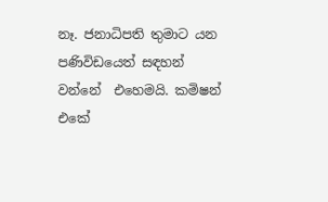නෑ. ජනාධිපති තුමාට යන පණිවිඩයෙත් සඳහන් වන්නේ  එහෙමයි. කමිෂන් එකේ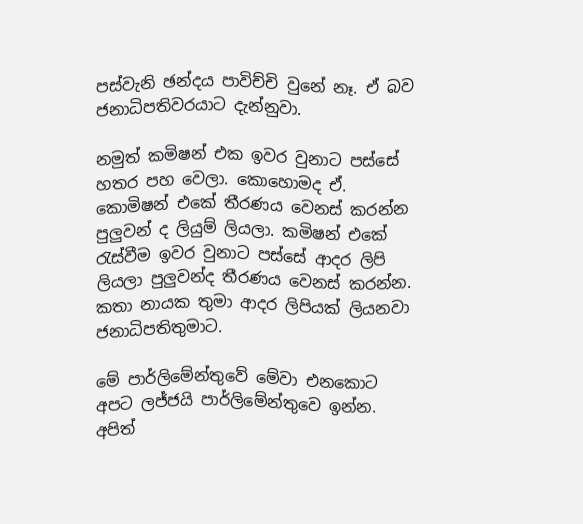පස්වැනි ඡන්දය පාවිච්චි වුනේ නෑ. ඒ බව ජනාධිපතිවරයාට දැන්නුවා.

නමුත් කමිෂන් එක ඉවර වුනාට පස්සේ හතර පහ වෙලා. කොහොමද ඒ. කොමිෂන් එකේ තීරණය වෙනස් කරන්න පුලුවන් ද ලියුම් ලියලා. කමිෂන් එකේ රැස්වීම ඉවර වුනාට පස්සේ ආදර ලිපි ලියලා පුලුවන්ද තීරණය වෙනස් කරන්න.  කතා නායක තුමා ආදර ලිපියක් ලියනවා ජනාධිපතිතුමාට.

මේ පාර්ලිමේන්තුවේ මේවා එනකොට අපට ලජ්ජයි පාර්ලිමේන්තුවෙ ඉන්න. අපිත්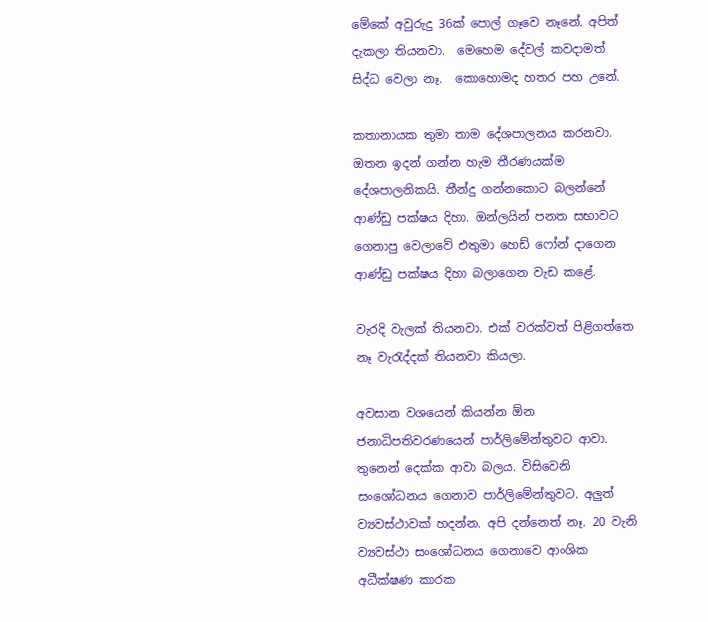මේකේ අවුරුදු 36ක් පොල් ගෑවෙ නෑනේ. අපිත් දැකලා තියනවා.  මෙහෙම දේවල් කවදාමත් සිද්ධ වෙලා නෑ.  කොහොමද හතර පහ උනේ.

කතානායක තුමා තාම දේශපාලනය කරනවා. ඔතන ඉදන් ගන්න හැම තීරණයක්ම  දේශපාලනිකයි. තීන්දු ගන්නකොට බලන්නේ ආණ්ඩු පක්ෂය දිහා. ඔන්ලයින් පනත සභාවට ගෙනාපු වෙලාවේ එතුමා හෙඩ් ෆෝන් දාගෙන ආණ්ඩු පක්ෂය දිහා බලාගෙන වැඩ කළේ.

වැරදි වැලක් තියනවා. එක් වරක්වත් පිළිගත්තෙ නෑ වැරැද්දක් තියනවා කියලා.

අවසාන වශයෙන් කියන්න ඕන ජනාධිපතිවරණයෙන් පාර්ලිමේන්තුවට ආවා.  තුනෙන් දෙක්ක ආවා බලය. විසිවෙනි සංශෝධනය ගෙනාව පාර්ලිමේන්තුවට. අලුත් ව්‍යවස්ථාවක් හදන්න. අපි දන්නෙත් නෑ. 20 වැනි ව්‍යවස්ථා සංශෝධනය ගෙනාවෙ ආංශික අධීක්ෂණ කාරක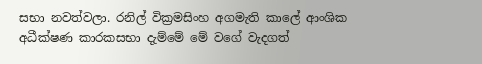සභා නවත්වලා. රනිල් වික්‍රමසිංහ අගමැති කාලේ ආංශික  අධීක්ෂණ කාරකසභා දැම්මේ මේ වගේ වැදගත්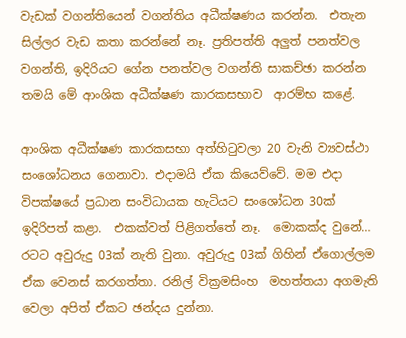වැඩක් වගන්තියෙන් වගන්තිය අධීක්ෂණය කරන්න.  එතැන සිල්ලර වැඩ කතා කරන්නේ නෑ. ප්‍රතිපත්ති අලුත් පනත්වල වගන්ති, ඉදිරියට ගේන පනත්වල වගන්ති සාකච්ඡා කරන්න තමයි මේ ආංශික අධීක්ෂණ කාරකසභාව  ආරම්භ කළේ.

ආංශික අධීක්ෂණ කාරකසභා අත්හිටුවලා 20 වැනි ව්‍යවස්ථා සංශෝධනය ගෙනාවා. එදාමයි ඒක කියෙව්වේ. මම එදා විපක්ෂයේ ප්‍රධාන සංවිධායක හැටියට සංශෝධන 30ක් ඉදිරිපත් කළා.  එකක්වත් පිළිගත්තේ නෑ.  මොකක්ද වුනේ… රටට අවුරුදු 03ක් නැති වුනා. අවුරුදු 03ක් ගිහින් ඒගොල්ලම ඒක වෙනස් කරගත්තා. රනිල් වික්‍රමසිංහ  මහත්තයා අගමැති වෙලා අපිත් ඒකට ඡන්දය දුන්නා.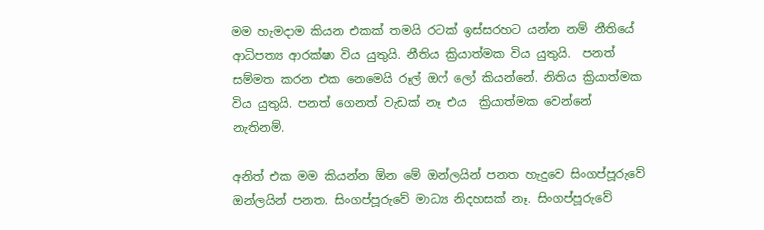මම හැමදාම කියන එකක් තමයි රටක් ඉස්සරහට යන්න නම් නීතියේ ආධිපත්‍ය ආරක්ෂා විය යුතුයි. නීතිය ක්‍රියාත්මක විය යුතුයි.  පනත් සම්මත කරන එක නෙමෙයි රූල් ඔෆ් ලෝ කියන්නේ. නිතිය ක්‍රියාත්මක විය යුතුයි. පනත් ගෙනත් වැඩක් නෑ එය  ක්‍රියාත්මක වෙන්නේ නැතිනම්.

අනිත් එක මම කියන්න ඕන මේ ඔන්ලයින් පනත හැදුවෙ සිංගප්පූරුවේ ඔන්ලයින් පනත. සිංගප්පූරුවේ මාධ්‍ය නිදහසක් නෑ. සිංගප්පූරුවේ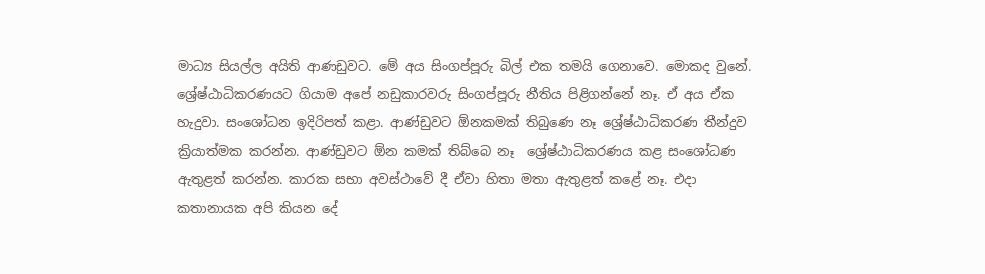මාධ්‍ය සියල්ල අයිති ආණඩුවට. මේ අය සිංගප්පූරු බිල් එක තමයි ගෙනාවෙ. මොකද වුනේ. ශ්‍රේෂ්ඨාධිකරණයට ගියාම අපේ නඩුකාරවරු සිංගප්පූරු නීතිය පිළිගන්නේ නෑ. ඒ අය ඒක හැදුවා. සංශෝධන ඉදිරිපත් කළා. ආණ්ඩුවට ඕනකමක් තිබුණෙ නෑ ශ්‍රේෂ්ඨාධිකරණ තීන්දුව ක්‍රියාත්මක කරන්න. ආණ්ඩුවට ඕන කමක් තිබ්බෙ නෑ  ශ්‍රේෂ්ඨාධිකරණය කළ සංශෝධණ ඇතුළත් කරන්න. කාරක සභා අවස්ථාවේ දී ඒවා හිතා මතා ඇතුළත් කළේ නෑ. එදා කතානායක අපි කියන දේ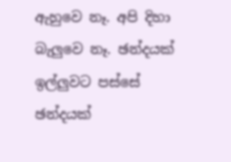ඇහුවෙ නෑ. අපි දිහා බැලුවෙ නෑ. ඡන්දයක් ඉල්ලුවට පස්සේ ඡන්දයක්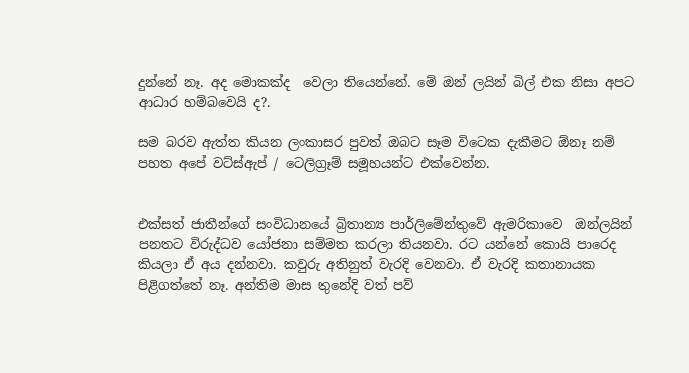දුන්නේ නෑ. අද මොකක්ද  වෙලා තියෙන්නේ. මේ ඔන් ලයින් බිල් එක නිසා අපට ආධාර හම්බවෙයි ද?.

සම බරව ඇත්ත කියන ලංකාසර පුවත් ඔබට සෑම විටෙක දැකීමට ඕනෑ නම් පහත අපේ වට්ස්ඇප් / ටෙලිග්‍රෑම් සමූහයන්ට එක්වෙන්න.


එක්සත් ජාතීන්ගේ සංවිධානයේ බ්‍රිතාන්‍ය පාර්ලිමේන්තුවේ ඇමරිකාවෙ  ඔන්ලයින් පනතට විරුද්ධව යෝජනා සම්මත කරලා තියනවා. රට යන්නේ කොයි පාරෙද කියලා ඒ අය දන්නවා. කවුරු අතිනුත් වැරදි වෙනවා. ඒ වැරදි කතානායක පිළිගත්තේ නෑ. අන්තිම මාස තුනේදි වත් පව්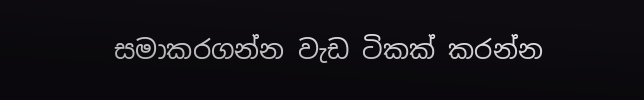සමාකරගන්න වැඩ ටිකක් කරන්න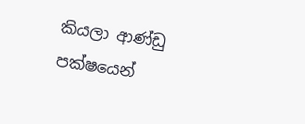කියලා ආණ්ඩු පක්ෂයෙන්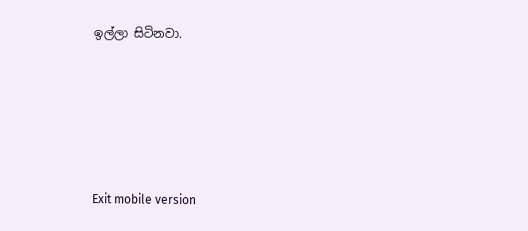ඉල්ලා සිටිනවා.





Exit mobile version